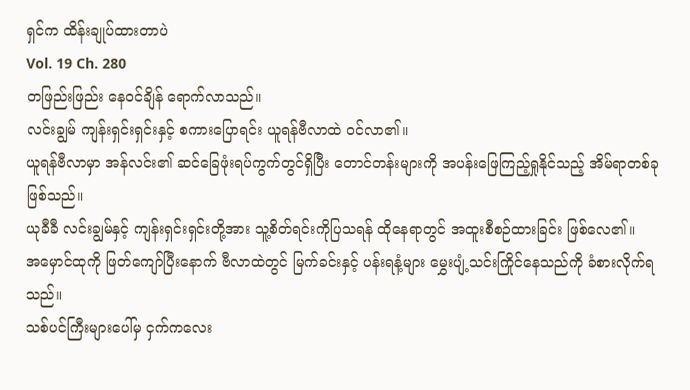ရှင်က ထိန်းချုပ်ထားတာပဲ
Vol. 19 Ch. 280
တဖြည်းဖြည်း နေဝင်ချိန် ရောက်လာသည်။
လင်းချွမ် ကျန်းရှင်းရှင်းနှင့် စကားပြောရင်း ယူရန်ဗီလာထဲ ဝင်လာ၏။
ယူရန်ဗီလာမှာ အန်လင်း၏ ဆင်ခြေဖုံးရပ်ကွက်တွင်ရှိပြီး တောင်တန်းများကို အပန်းဖြေကြည့်ရှုနိုင်သည့် အိမ်ရာတစ်ခု ဖြစ်သည်။
ယုခီခီ လင်းချွမ်နှင့် ကျန်းရှင်းရှင်းတို့အား သူ့စိတ်ရင်းကိုပြသရန် ထိုနေရာတွင် အထူးစီစဉ်ထားခြင်း ဖြစ်လေ၏။
အမှောင်ထုကို ဖြတ်ကျော်ပြီးနောက် ဗီလာထဲတွင် မြက်ခင်းနှင့် ပန်းရနံ့များ မွှေးပျံ့သင်းကြိုင်နေသည်ကို ခံစားလိုက်ရသည်။
သစ်ပင်ကြီးများပေါ်မှ ငှက်ကလေး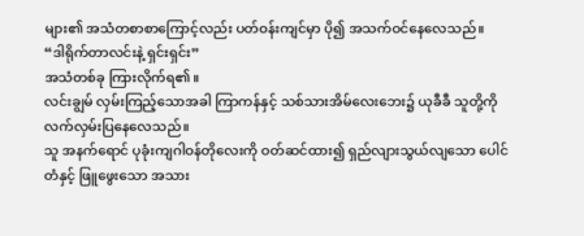များ၏ အသံတစာစာကြောင့်လည်း ပတ်ဝန်းကျင်မှာ ပို၍ အသက်ဝင်နေလေသည်။
“ဒါရိုက်တာလင်းနဲ့ ရှင်းရှင်း”
အသံတစ်ခု ကြားလိုက်ရ၏။
လင်းချွမ် လှမ်းကြည့်သောအခါ ကြာကန်နှင့် သစ်သားအိမ်လေးဘေး၌ ယုခီခီ သူတို့ကို လက်လှမ်းပြနေလေသည်။
သူ အနက်ရောင် ပုခုံးကျဂါဝန်တိုလေးကို ဝတ်ဆင်ထား၍ ရှည်လျားသွယ်လျသော ပေါင်တံနှင့် ဖြူဖွေးသော အသား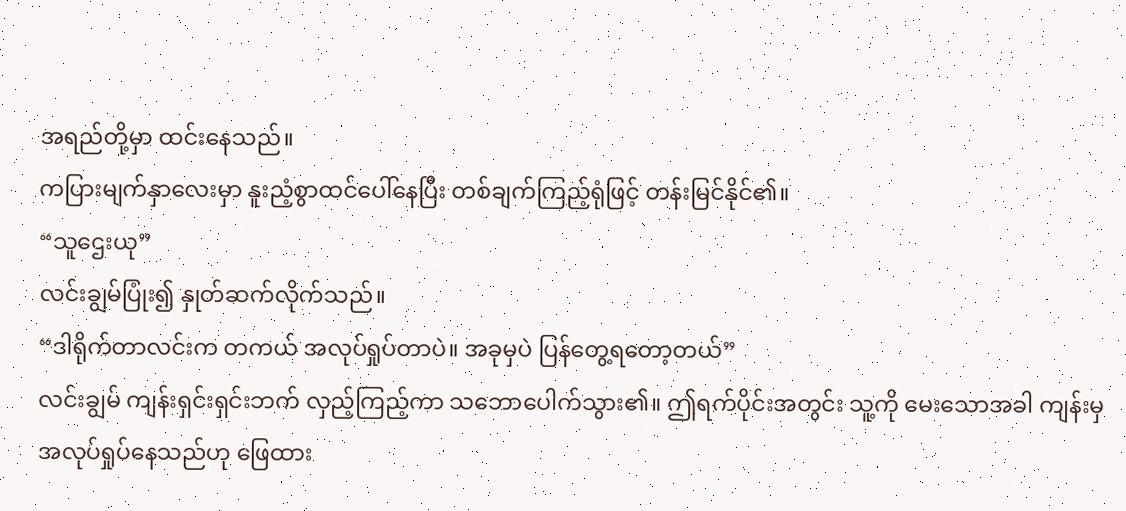အရည်တို့မှာ ထင်းနေသည်။
ကပြားမျက်နှာလေးမှာ နူးညံ့စွာထင်ပေါ်နေပြီး တစ်ချက်ကြည့်ရုံဖြင့် တန်းမြင်နိုင်၏။
“သူဌေးယု”
လင်းချွမ်ပြုံး၍ နှုတ်ဆက်လိုက်သည်။
“ဒါရိုက်တာလင်းက တကယ် အလုပ်ရှုပ်တာပဲ။ အခုမှပဲ ပြန်တွေ့ရတော့တယ်”
လင်းချွမ် ကျန်းရှင်းရှင်းဘက် လှည့်ကြည့်ကာ သဘောပေါက်သွား၏။ ဤရက်ပိုင်းအတွင်း သူ့ကို မေးသောအခါ ကျန်းမှ အလုပ်ရှုပ်နေသည်ဟု ဖြေထား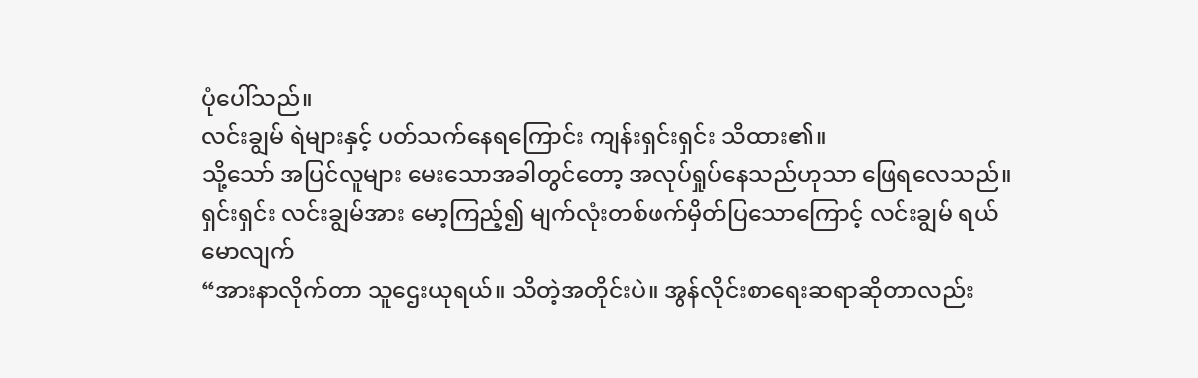ပုံပေါ်သည်။
လင်းချွမ် ရဲများနှင့် ပတ်သက်နေရကြောင်း ကျန်းရှင်းရှင်း သိထား၏။
သို့သော် အပြင်လူများ မေးသောအခါတွင်တော့ အလုပ်ရှုပ်နေသည်ဟုသာ ဖြေရလေသည်။
ရှင်းရှင်း လင်းချွမ်အား မော့ကြည့်၍ မျက်လုံးတစ်ဖက်မှိတ်ပြသောကြောင့် လင်းချွမ် ရယ်မောလျက်
“အားနာလိုက်တာ သူဌေးယုရယ်။ သိတဲ့အတိုင်းပဲ။ အွန်လိုင်းစာရေးဆရာဆိုတာလည်း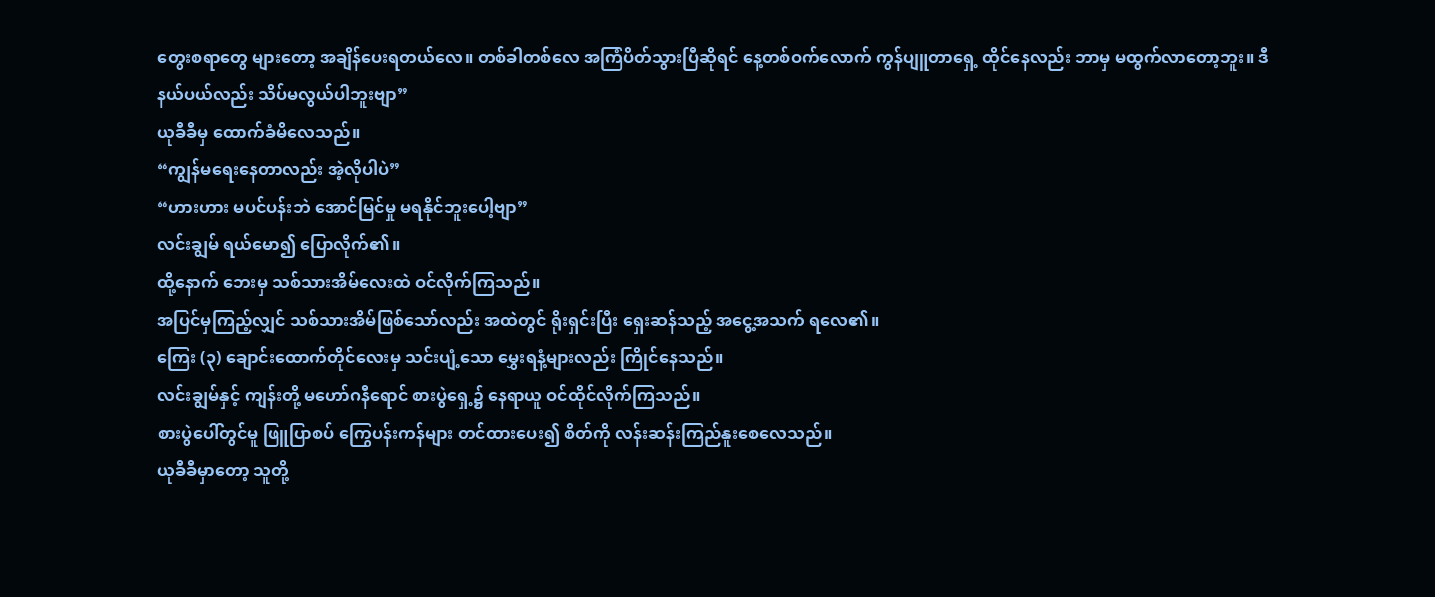တွေးစရာတွေ များတော့ အချိန်ပေးရတယ်လေ။ တစ်ခါတစ်လေ အကြံပိတ်သွားပြီဆိုရင် နေ့တစ်ဝက်လောက် ကွန်ပျူတာရှေ့ ထိုင်နေလည်း ဘာမှ မထွက်လာတော့ဘူး။ ဒီနယ်ပယ်လည်း သိပ်မလွယ်ပါဘူးဗျာ”
ယုခီခီမှ ထောက်ခံမိလေသည်။
“ကျွန်မရေးနေတာလည်း အဲ့လိုပါပဲ”
“ဟားဟား မပင်ပန်းဘဲ အောင်မြင်မှု မရနိုင်ဘူးပေါ့ဗျာ”
လင်းချွမ် ရယ်မော၍ ပြောလိုက်၏။
ထို့နောက် ဘေးမှ သစ်သားအိမ်လေးထဲ ဝင်လိုက်ကြသည်။
အပြင်မှကြည့်လျှင် သစ်သားအိမ်ဖြစ်သော်လည်း အထဲတွင် ရိုးရှင်းပြီး ရှေးဆန်သည့် အငွေ့အသက် ရလေ၏။
ကြေး (၃) ချောင်းထောက်တိုင်လေးမှ သင်းပျံ့သော မွှေးရနံ့များလည်း ကြိုင်နေသည်။
လင်းချွမ်နှင့် ကျန်းတို့ မဟော်ဂနီရောင် စားပွဲရှေ့၌ နေရာယူ ဝင်ထိုင်လိုက်ကြသည်။
စားပွဲပေါ်တွင်မူ ဖြူပြာစပ် ကြွေပန်းကန်များ တင်ထားပေး၍ စိတ်ကို လန်းဆန်းကြည်နူးစေလေသည်။
ယုခီခီမှာတော့ သူတို့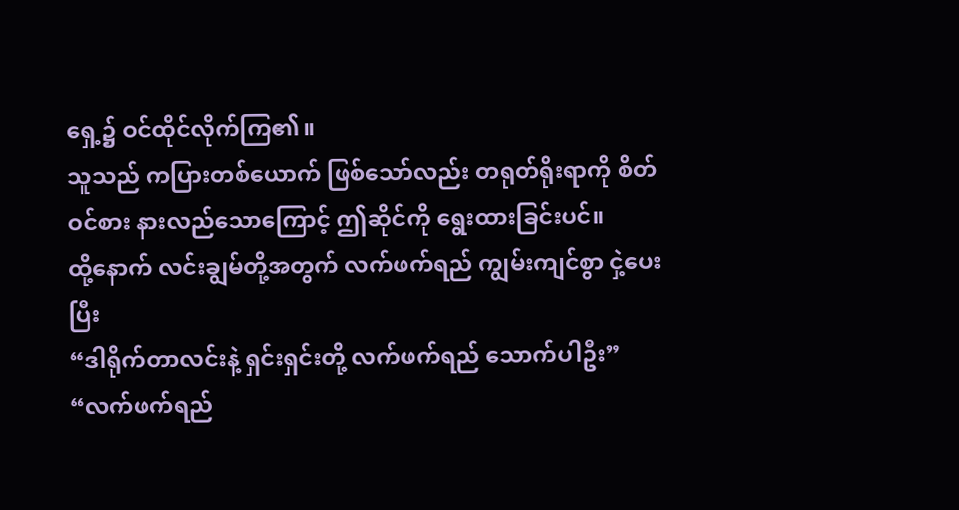ရှေ့၌ ဝင်ထိုင်လိုက်ကြ၏။
သူသည် ကပြားတစ်ယောက် ဖြစ်သော်လည်း တရုတ်ရိုးရာကို စိတ်ဝင်စား နားလည်သောကြောင့် ဤဆိုင်ကို ရွေးထားခြင်းပင်။
ထို့နောက် လင်းချွမ်တို့အတွက် လက်ဖက်ရည် ကျွမ်းကျင်စွာ ငှဲ့ပေးပြီး
“ဒါရိုက်တာလင်းနဲ့ ရှင်းရှင်းတို့ လက်ဖက်ရည် သောက်ပါဦး”
“လက်ဖက်ရည်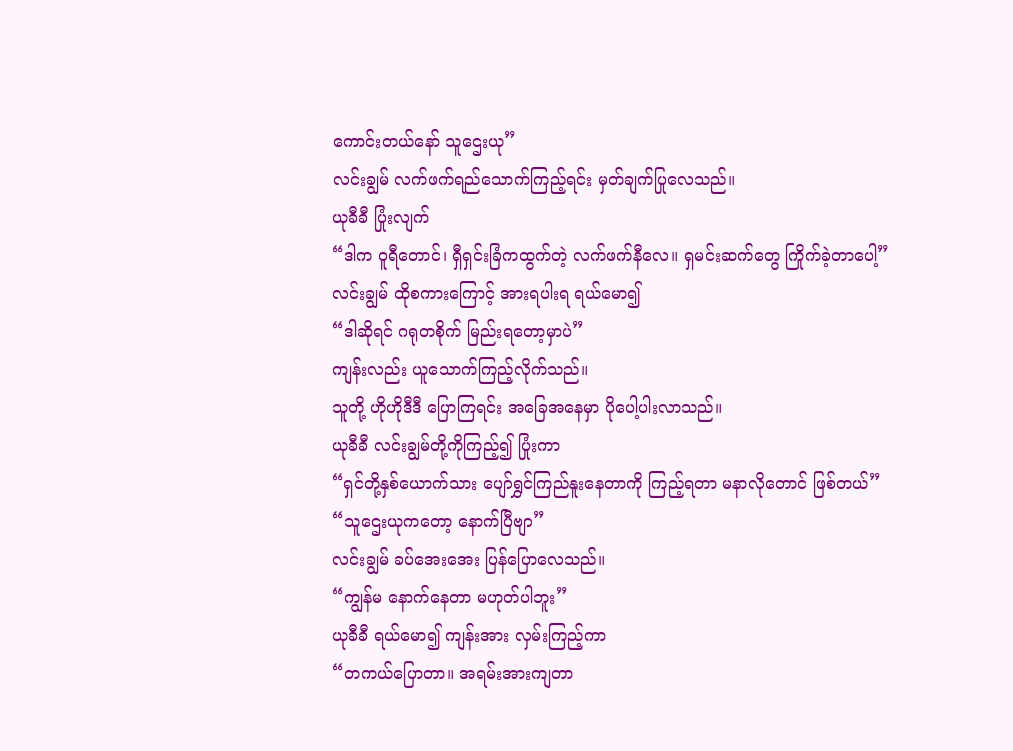ကောင်းတယ်နော် သူဌေးယု”
လင်းချွမ် လက်ဖက်ရည်သောက်ကြည့်ရင်း မှတ်ချက်ပြုလေသည်။
ယုခီခီ ပြုံးလျက်
“ဒါက ဝူရီတောင်၊ ရှီရှင်းခြံကထွက်တဲ့ လက်ဖက်နီလေ။ ရှမင်းဆက်တွေ ကြိုက်ခဲ့တာပေါ့”
လင်းချွမ် ထိုစကားကြောင့် အားရပါးရ ရယ်မော၍
“ဒါဆိုရင် ဂရုတစိုက် မြည်းရတော့မှာပဲ”
ကျန်းလည်း ယူသောက်ကြည့်လိုက်သည်။
သူတို့ ဟိုဟိုဒီဒီ ပြောကြရင်း အခြေအနေမှာ ပိုပေါ့ပါးလာသည်။
ယုခီခီ လင်းချွမ်တို့ကိုကြည့်၍ ပြုံးကာ
“ရှင်တို့နှစ်ယောက်သား ပျော်ရွှင်ကြည်နူးနေတာကို ကြည့်ရတာ မနာလိုတောင် ဖြစ်တယ်”
“သူဌေးယုကတော့ နောက်ပြီဗျာ”
လင်းချွမ် ခပ်အေးအေး ပြန်ပြောလေသည်။
“ကျွန်မ နောက်နေတာ မဟုတ်ပါဘူး”
ယုခီခီ ရယ်မော၍ ကျန်းအား လှမ်းကြည့်ကာ
“တကယ်ပြောတာ။ အရမ်းအားကျတာ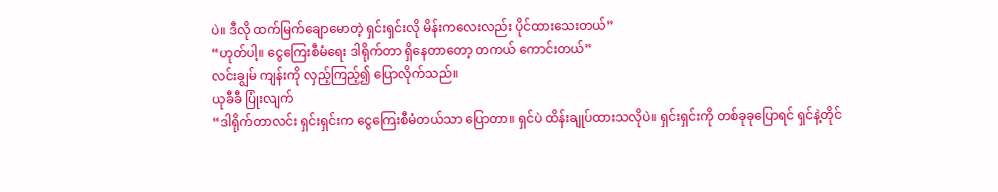ပဲ။ ဒီလို ထက်မြက်ချောမောတဲ့ ရှင်းရှင်းလို မိန်းကလေးလည်း ပိုင်ထားသေးတယ်”
“ဟုတ်ပါ့။ ငွေကြေးစီမံရေး ဒါရိုက်တာ ရှိနေတာတော့ တကယ် ကောင်းတယ်”
လင်းချွမ် ကျန်းကို လှည့်ကြည့်၍ ပြောလိုက်သည်။
ယုခီခီ ပြုံးလျက်
“ဒါရိုက်တာလင်း ရှင်းရှင်းက ငွေကြေးစီမံတယ်သာ ပြောတာ။ ရှင်ပဲ ထိန်းချုပ်ထားသလိုပဲ။ ရှင်းရှင်းကို တစ်ခုခုပြောရင် ရှင်နဲ့တိုင်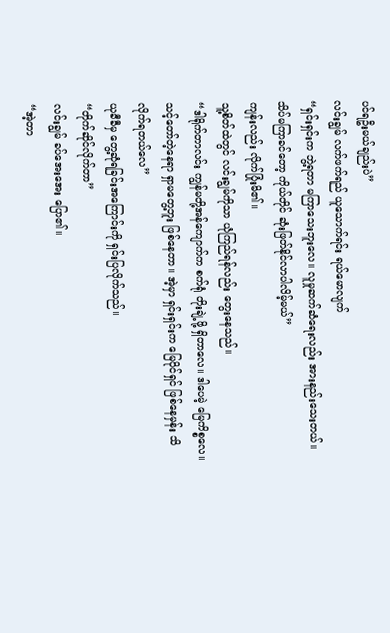ပင်ရဦးမယ်ချည်းပဲ”
လင်းချွမ် လက်ဖက်ရည် ယူသောက်ရင်း ရယ်မောလျက်
“ရှင်းရှင်းက ဘွဲ့ရတာ မကြာသေးဘူးလေ။ လူမှုဆက်ဆံရေးလည်း အားနည်းသေးတယ်။ သိပ်မကြာခင်တော့ ကိုယ်တိုင် ဆုံးဖြတ်နိုင်လာပါလိမ့်မယ်”
ကျန်းလည်း လိုက်ပြုံးမိ၏။
သူ့စိတ်ထဲတွင် လင်းချွမ်ကိုသာ ယုံကြည်ရန်လည်း တွေးနေသည်။
“ဒါရိုက်တာလင်း ကျွန်မတို့အန်ကျောက်က စက်ရုံ တိုးချဲ့ဖို့ ရှိတာလေ။ ဒါပေမဲ့ မြေကိစ္စလေ။ သင့်တော်တဲ့နေရာ ရှာမတွေ့ဘူး ဖြစ်နေတာ။ အဲ့မှာ ရှင်းရှင်းက မြေပိုင်ရှင် ဖြစ်နေမှန်း သိလိုက်ရတယ်လေ”
ယုခီခီမှ တွေ့ဆုံရခြင်းအကြောင်းကို ရှင်းပြလိုက်သည်။
“တိုက်ဆိုင်လိုက်တာ”
လင်းချွမ် ခပ်အေးအေး ပြော၏။
“အဲ့တာ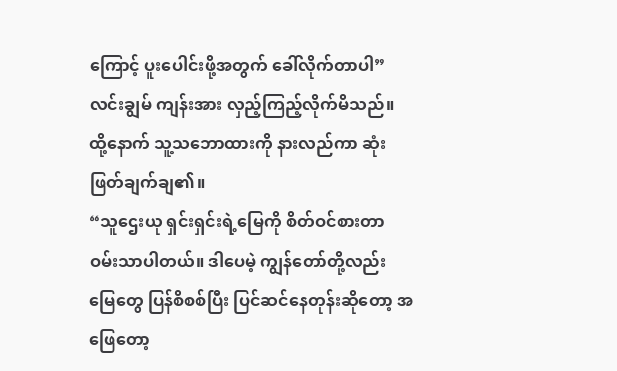ကြောင့် ပူးပေါင်းဖို့အတွက် ခေါ်လိုက်တာပါ”
လင်းချွမ် ကျန်းအား လှည့်ကြည့်လိုက်မိသည်။
ထို့နောက် သူ့သဘောထားကို နားလည်ကာ ဆုံးဖြတ်ချက်ချ၏။
“သူဌေးယု ရှင်းရှင်းရဲ့မြေကို စိတ်ဝင်စားတာ ဝမ်းသာပါတယ်။ ဒါပေမဲ့ ကျွန်တော်တို့လည်း မြေတွေ ပြန်စိစစ်ပြီး ပြင်ဆင်နေတုန်းဆိုတော့ အဖြေတော့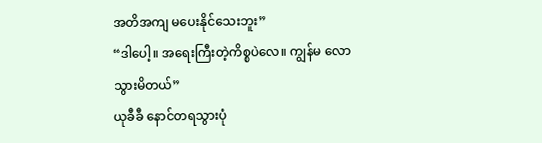အတိအကျ မပေးနိုင်သေးဘူး”
“ဒါပေါ့။ အရေးကြီးတဲ့ကိစ္စပဲလေ။ ကျွန်မ လောသွားမိတယ်”
ယုခီခီ နောင်တရသွားပုံ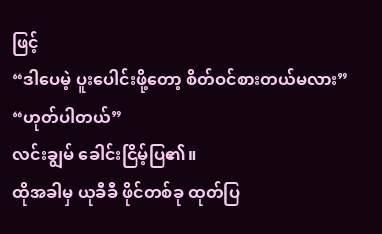ဖြင့်
“ဒါပေမဲ့ ပူးပေါင်းဖို့တော့ စိတ်ဝင်စားတယ်မလား”
“ဟုတ်ပါတယ်”
လင်းချွမ် ခေါင်းငြိမ့်ပြ၏။
ထိုအခါမှ ယုခီခီ ဖိုင်တစ်ခု ထုတ်ပြ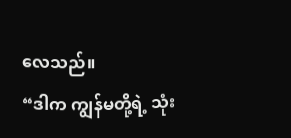လေသည်။
“ဒါက ကျွန်မတို့ရဲ့ သုံး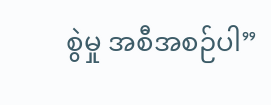စွဲမှု အစီအစဉ်ပါ”